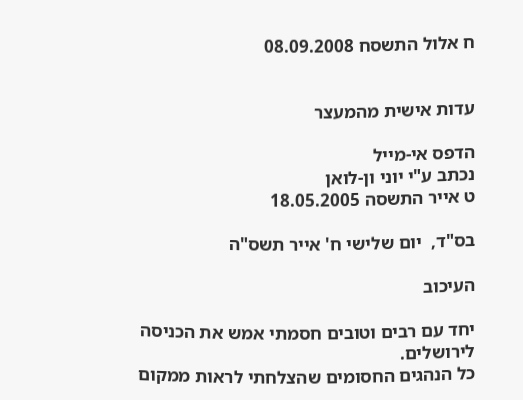ח אלול התשסח 08.09.2008


עדות אישית מהמעצר

הדפס אי-מייל
נכתב ע"י יוני ון-לואן
ט אייר התשסה 18.05.2005

בס"ד,  יום שלישי ח' אייר תשס"ה

העיכוב

יחד עם רבים וטובים חסמתי אמש את הכניסה לירושלים.
כל הנהגים החסומים שהצלחתי לראות ממקום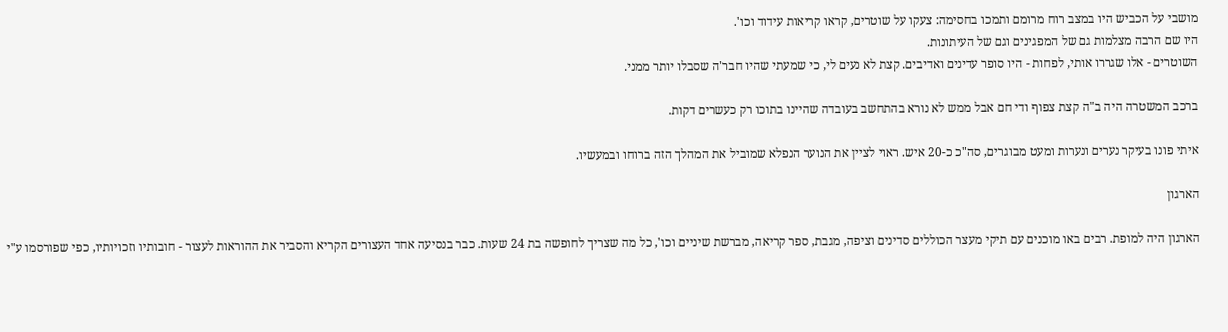מושבי על הכביש היו במצב רוח מרומם ותמכו בחסימה: צעקו על שוטרים, קראו קריאות עידוד וכו'.
היו שם הרבה מצלמות גם של המפגינים וגם של העיתונות.
השוטרים - אלו שגררו אותי, לפחות - היו סופר עדינים ואדיבים. קצת לא נעים לי, כי שמעתי שהיו חבר'ה שסבלו יותר ממני.

ברכב המשטרה היה ב"ה קצת צפוף ודי חם אבל ממש לא נורא בהתחשב בעובדה שהיינו בתוכו רק כעשרים דקות.

איתי פונו בעיקר נערים ונערות ומעט מבוגרים, סה"כ כ-20 איש. ראוי לציין את הנוער הנפלא שמוביל את המהלך הזה ברוחו ובמעשיו.

הארגון

הארגון היה למופת. רבים באו מוכנים עם תיקי מעצר הכוללים סדינים וציפה, מגבת, ספר קריאה, מברשת שיניים וכו', כל מה שצריך לחופשה בת 24 שעות. כבר בנסיעה אחד העצורים הקריא והסביר את ההוראות לעצור - חובותיו וזכויותיו, כפי שפורסמו ע"י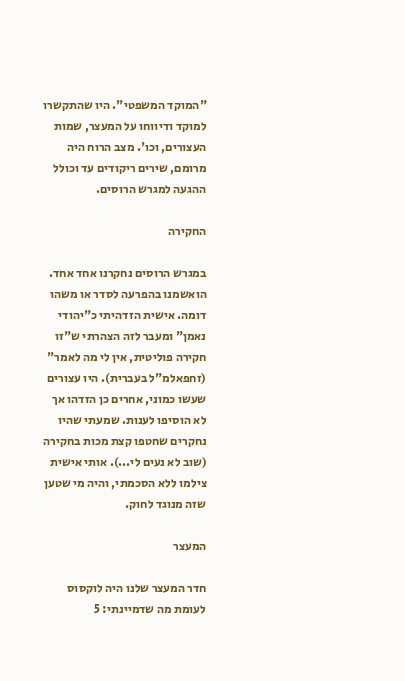"המוקד המשפטי". היו שהתקשרו למוקד ודיווחו על המעצר, שמות העצורים, וכו'. מצב הרוח היה מרומם, שירים ריקודים עד וכולל ההגעה למגרש הרוסים.

החקירה

במגרש הרוסים נחקרנו אחד אחד. הואשמנו בהפרעה לסדר או משהו דומה. אישית הזדהיתי כ"יהודי נאמן" ומעבר לזה הצהרתי ש"זו חקירה פוליטית, אין לי מה לאמר" (זחפאלמ"ל בעברית). היו עצורים שעשו כמוני, אחרים כן הזדהו אך לא הוסיפו לענות. שמעתי שהיו נחקרים שחטפו קצת מכות בחקירה (שוב לא נעים לי...). אותי אישית צילמו ללא הסכמתי, והיה מי שטען שזה מנוגד לחוק.

המעצר

חדר המעצר שלנו היה לוקסוס לעומת מה שדמיינתי: 5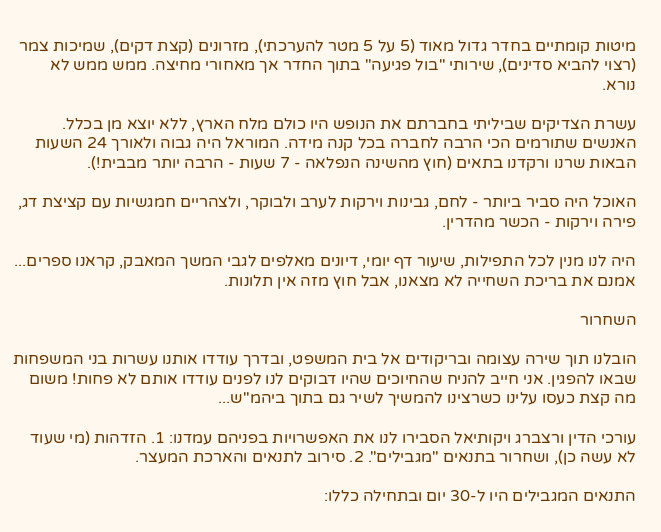מיטות קומתיים בחדר גדול מאוד (5 על 5 מטר להערכתי), מזרונים (קצת דקים), שמיכות צמר (רצוי להביא סדינים), שירותי "בול פגיעה" בתוך החדר אך מאחורי מחיצה. ממש ממש לא נורא.

עשרת הצדיקים שביליתי בחברתם את הנופש היו כולם מלח הארץ, ללא יוצא מן בכלל. האנשים שתורמים הכי הרבה לחברה בכל קנה מידה. המוראל היה גבוה ולאורך 24 השעות הבאות שרנו ורקדנו בתאים (חוץ מהשינה הנפלאה - 7 שעות - הרבה יותר מבבית!).

האוכל היה סביר ביותר - לחם, גבינות וירקות לערב ולבוקר, ולצהריים חמגשיות עם קציצת דג, פירה וירקות - הכשר מהדרין.

היה לנו מנין לכל התפילות, שיעור דף יומי, דיונים מאלפים לגבי המשך המאבק, קראנו ספרים... אמנם את בריכת השחייה לא מצאנו, אבל חוץ מזה אין תלונות.

השחרור

הובלנו תוך שירה עצומה ובריקודים אל בית המשפט, ובדרך עודדו אותנו עשרות בני המשפחות שבאו להפגין. אני חייב להניח שהחיוכים שהיו דבוקים לנו לפנים עודדו אותם לא פחות! משום מה קצת כעסו עלינו כשרצינו להמשיך לשיר גם בתוך ביהמ"ש...

עורכי הדין ורצברג ויקותיאל הסבירו לנו את האפשרויות בפניהם עמדנו: 1. הזדהות (מי שעוד לא עשה כן), ושחרור בתנאים "מגבילים". 2. סירוב לתנאים והארכת המעצר.

התנאים המגבילים היו ל-30 יום ובתחילה כללו: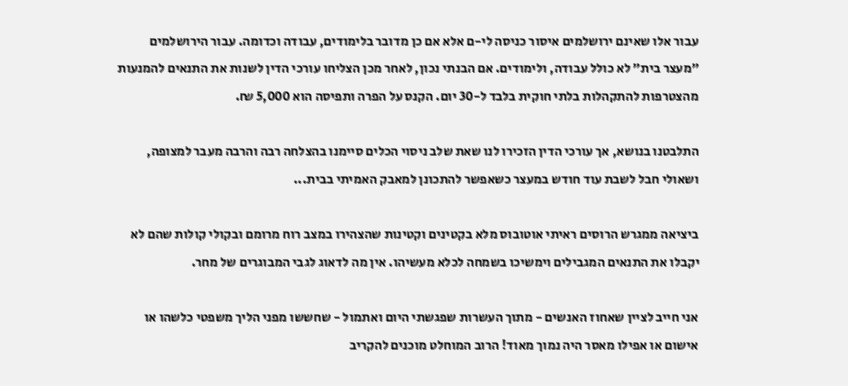עבור אלו שאינם ירושלמים איסור כניסה לי-ם אלא אם כן מדובר בלימודים, עבודה וכדומה. עבור הירושלמים "מעצר בית" לא כולל עבודה, ולימודים. אם הבנתי נכון, לאחר מכן הצליחו עורכי הדין לשנות את התנאים להמנעות מהצטרפות להתקהלות בלתי חוקית בלבד ל-30 יום. הקנס על הפרה ותפיסה הוא 5,000 ₪.

התלבטנו בנושא, אך עורכי הדין הזכירו לנו שאת שלב ניסוי הכלים סיימנו בהצלחה רבה והרבה מעבר למצופה, ושאולי חבל לשבת עוד חודש במעצר כשאפשר להתכונן למאבק האמיתי בבית...

ביציאה ממגרש הרוסים ראיתי אוטובוס מלא בקטינים וקטינות שהצהירו במצב רוח מרומם ובקולי קולות שהם לא יקבלו את התנאים המגבילים וימשיכו בשמחה לכלא מעשיהו. אין מה לדאוג לגבי המבוגרים של מחר.

אני חייב לציין שאחוז האנשים - מתוך העשרות שפגשתי היום ואתמול - שחששו מפני הליך משפטי כלשהו או אישום או אפילו מאסר היה נמוך מאוד! הרוב המוחלט מוכנים להקריב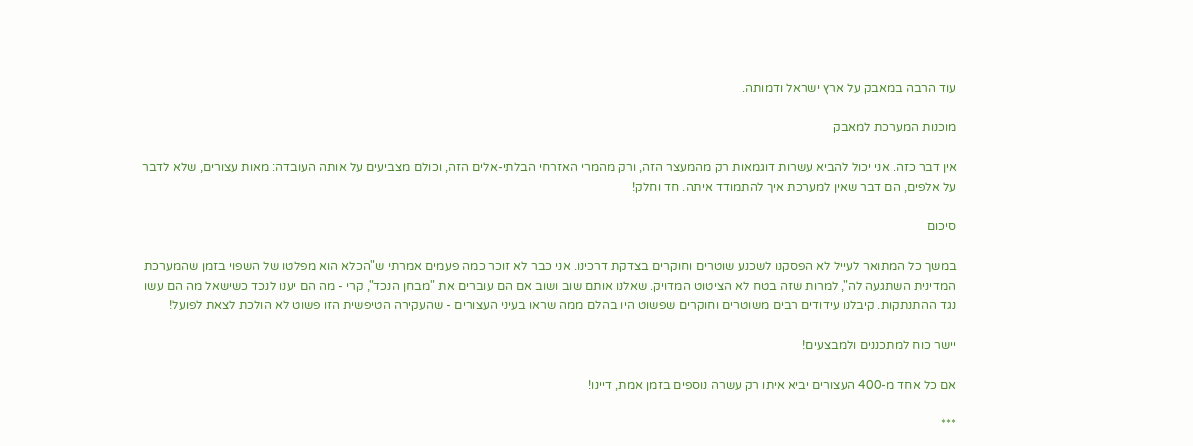עוד הרבה במאבק על ארץ ישראל ודמותה.

מוכנות המערכת למאבק

אין דבר כזה. אני יכול להביא עשרות דוגמאות רק מהמעצר הזה, ורק מהמרי האזרחי הבלתי-אלים הזה, וכולם מצביעים על אותה העובדה: מאות עצורים, שלא לדבר על אלפים, הם דבר שאין למערכת איך להתמודד איתה. חד וחלק!

סיכום

במשך כל המתואר לעייל לא הפסקנו לשכנע שוטרים וחוקרים בצדקת דרכינו. אני כבר לא זוכר כמה פעמים אמרתי ש"הכלא הוא מפלטו של השפוי בזמן שהמערכת המדינית השתגעה לה", למרות שזה בטח לא הציטוט המדויק. שאלנו אותם שוב ושוב אם הם עוברים את "מבחן הנכד", קרי - מה הם יענו לנכד כשישאל מה הם עשו נגד ההתנתקות. קיבלנו עידודים רבים משוטרים וחוקרים שפשוט היו בהלם ממה שראו בעיני העצורים - שהעקירה הטיפשית הזו פשוט לא הולכת לצאת לפועל!

יישר כוח למתכננים ולמבצעים!

אם כל אחד מ-400 העצורים יביא איתו רק עשרה נוספים בזמן אמת, דיינו!

***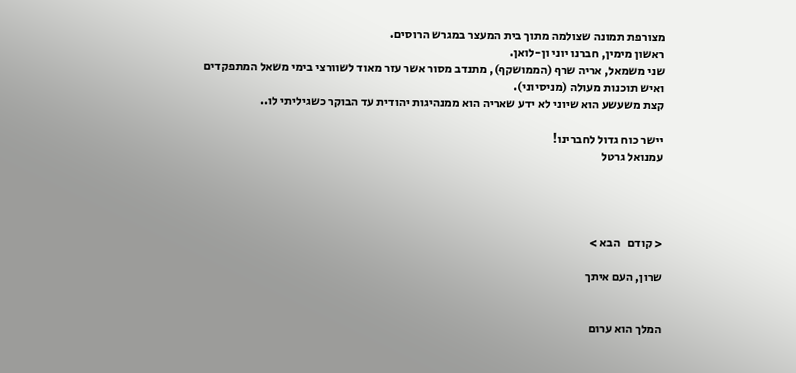מצורפת תמונה שצולמה מתוך בית המעצר במגרש הרוסים.
ראשון מימין, חברנו יוני ון-לואן.
שני משמאל, אריה שרף (הממושקף), מתנדב מסור אשר עזר מאוד לשוורצי בימי משאל המתפקדים ואיש תוכנות מעולה (מניסיוני).
קצת משעשע הוא שיוני לא ידע שאריה הוא ממנהיגות יהודית עד הבוקר כשגיליתי לו..

יישר כוח גדול לחברינו!
עמנואל גרטל




< קודם   הבא >

שרון, העם איתך


המלך הוא ערום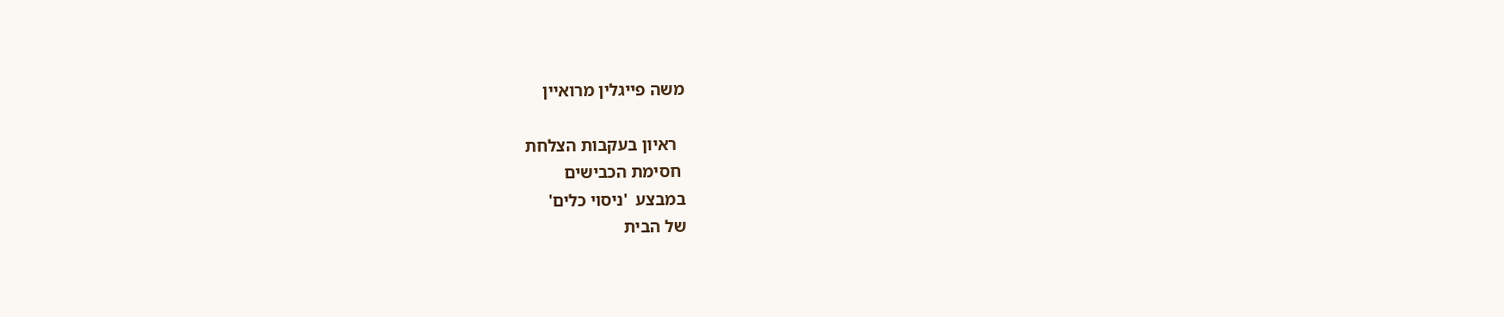משה פייגלין מרואיין

  ראיון בעקבות הצלחת
 חסימת הכבישים
במבצע  'ניסוי כלים'
של הבית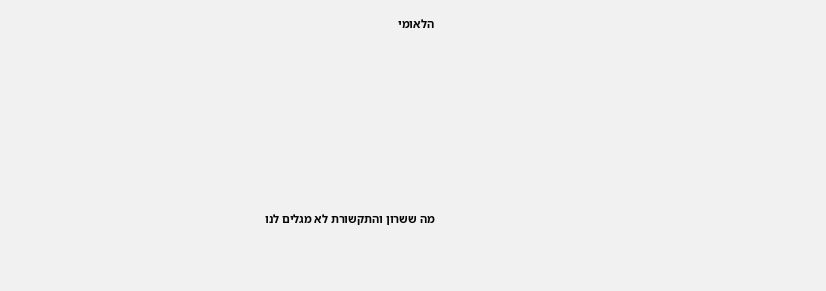הלאומי









מה ששרון והתקשורת לא מגלים לנו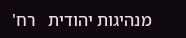מנהיגות יהודית   רח'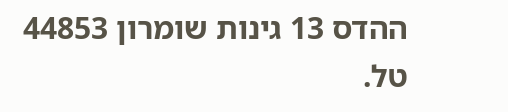ההדס 13 גינות שומרון 44853   טל.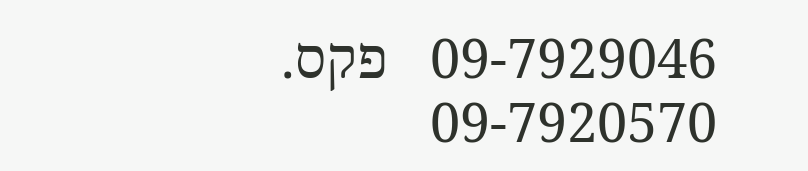09-7929046   פקס. 09-7920570